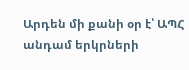Արդեն մի քանի օր է՝ ԱՊՀ անդամ երկրների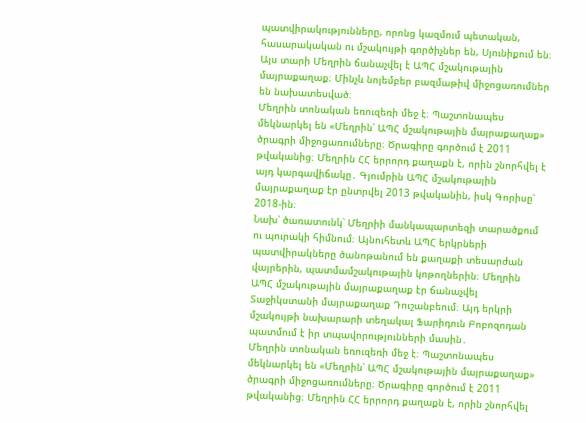պատվիրակությունները, որոնց կազմում պետական, հասարակական ու մշակույթի գործիչներ են, Սյունիքում են։ Այս տարի Մեղրին ճանաչվել է ԱՊՀ մշակութային մայրաքաղաք։ Մինչև նոյեմբեր բազմաթիվ միջոցառումներ են նախատեսված։
Մեղրին տոնական եռուզեռի մեջ է։ Պաշտոնապես մեկնարկել են «Մեղրին՝ ԱՊՀ մշակութային մայրաքաղաք» ծրագրի միջոցառումները։ Ծրագիրը գործում է 2011 թվականից։ Մեղրին ՀՀ երրորդ քաղաքն է, որին շնորհվել է այդ կարգավիճակը․ Գյումրին ԱՊՀ մշակութային մայրաքաղաք էր ընտրվել 2013 թվականին, իսկ Գորիսը՝ 2018-ին։
Նախ՝ ծառատունկ՝ Մեղրիի մանկապարտեզի տարածքում ու պուրակի հիմնում։ Այնուհետև ԱՊՀ երկրների պատվիրակները ծանոթանում են քաղաքի տեսարժան վայրերին, պատմամշակութային կոթողներին։ Մեղրին ԱՊՀ մշակութային մայրաքաղաք էր ճանաչվել Տաջիկստանի մայրաքաղաք Դուշանբեում։ Այդ երկրի մշակույթի նախարարի տեղակալ Ֆարիդուն Բոբոզոդան պատմում է իր տպավորությունների մասին․
Մեղրին տոնական եռուզեռի մեջ է։ Պաշտոնապես մեկնարկել են «Մեղրին՝ ԱՊՀ մշակութային մայրաքաղաք» ծրագրի միջոցառումները։ Ծրագիրը գործում է 2011 թվականից։ Մեղրին ՀՀ երրորդ քաղաքն է, որին շնորհվել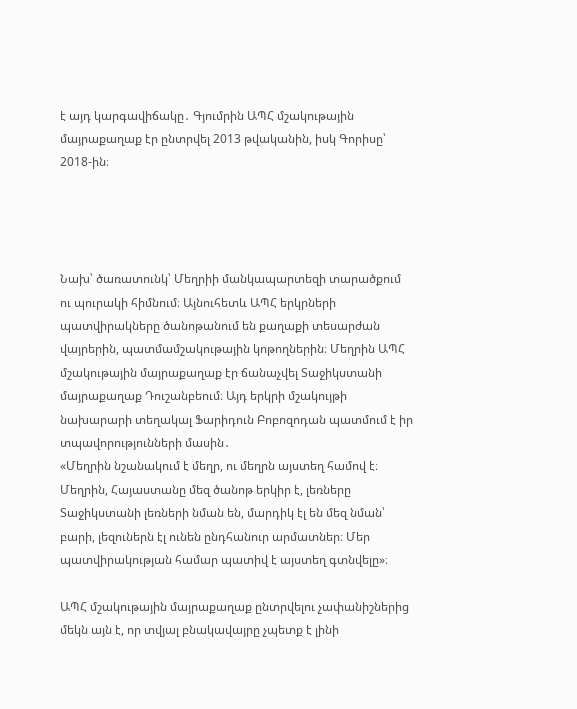է այդ կարգավիճակը․ Գյումրին ԱՊՀ մշակութային մայրաքաղաք էր ընտրվել 2013 թվականին, իսկ Գորիսը՝ 2018-ին։




Նախ՝ ծառատունկ՝ Մեղրիի մանկապարտեզի տարածքում ու պուրակի հիմնում։ Այնուհետև ԱՊՀ երկրների պատվիրակները ծանոթանում են քաղաքի տեսարժան վայրերին, պատմամշակութային կոթողներին։ Մեղրին ԱՊՀ մշակութային մայրաքաղաք էր ճանաչվել Տաջիկստանի մայրաքաղաք Դուշանբեում։ Այդ երկրի մշակույթի նախարարի տեղակալ Ֆարիդուն Բոբոզոդան պատմում է իր տպավորությունների մասին․
«Մեղրին նշանակում է մեղր, ու մեղրն այստեղ համով է։ Մեղրին, Հայաստանը մեզ ծանոթ երկիր է, լեռները Տաջիկստանի լեռների նման են, մարդիկ էլ են մեզ նման՝ բարի, լեզուներն էլ ունեն ընդհանուր արմատներ։ Մեր պատվիրակության համար պատիվ է այստեղ գտնվելը»։

ԱՊՀ մշակութային մայրաքաղաք ընտրվելու չափանիշներից մեկն այն է, որ տվյալ բնակավայրը չպետք է լինի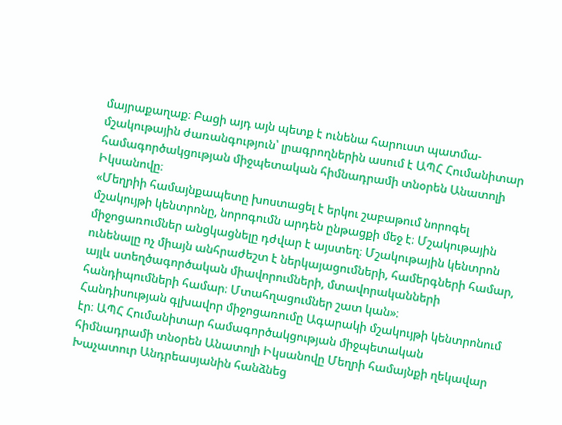մայրաքաղաք։ Բացի այդ այն պետք է ունենա հարուստ պատմա-մշակութային ժառանգություն՝ լրագրողներին ասում է ԱՊՀ Հումանիտար համագործակցության միջպետական հիմնադրամի տնօրեն Անատոլի Իկսանովը։
«Մեղրիի համայնքապետը խոստացել է երկու շաբաթում նորոգել մշակույթի կենտրոնը, նորոգումն արդեն ընթացքի մեջ է։ Մշակութային միջոցառումներ անցկացնելը դժվար է այստեղ։ Մշակութային կենտրոն ունենալը ոչ միայն անհրաժեշտ է ներկայացումների, համերգների համար, այլև ստեղծագործական միավորումների, մտավորականների հանդիպումների համար։ Մտահղացումներ շատ կան»։
Հանդիսության գլխավոր միջոցառումը Ագարակի մշակույթի կենտրոնում էր։ ԱՊՀ Հումանիտար համագործակցության միջպետական հիմնադրամի տնօրեն Անատոլի Իկսանովը Մեղրի համայնքի ղեկավար Խաչատուր Անդրեասյանին հանձնեց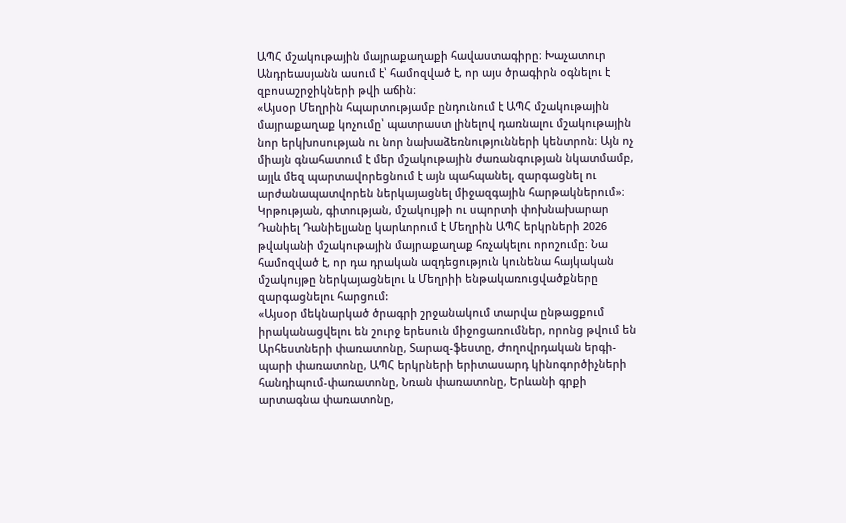ԱՊՀ մշակութային մայրաքաղաքի հավաստագիրը։ Խաչատուր Անդրեասյանն ասում է՝ համոզված է, որ այս ծրագիրն օգնելու է զբոսաշրջիկների թվի աճին։
«Այսօր Մեղրին հպարտությամբ ընդունում է ԱՊՀ մշակութային մայրաքաղաք կոչումը՝ պատրաստ լինելով դառնալու մշակութային նոր երկխոսության ու նոր նախաձեռնությունների կենտրոն։ Այն ոչ միայն գնահատում է մեր մշակութային ժառանգության նկատմամբ, այլև մեզ պարտավորեցնում է այն պահպանել, զարգացնել ու արժանապատվորեն ներկայացնել միջազգային հարթակներում»։
Կրթության, գիտության, մշակույթի ու սպորտի փոխնախարար Դանիել Դանիելյանը կարևորում է Մեղրին ԱՊՀ երկրների 2026 թվականի մշակութային մայրաքաղաք հռչակելու որոշումը։ Նա համոզված է, որ դա դրական ազդեցություն կունենա հայկական մշակույթը ներկայացնելու և Մեղրիի ենթակառուցվածքները զարգացնելու հարցում:
«Այսօր մեկնարկած ծրագրի շրջանակում տարվա ընթացքում իրականացվելու են շուրջ երեսուն միջոցառումներ, որոնց թվում են Արհեստների փառատոնը, Տարազ-ֆեստը, Ժողովրդական երգի-պարի փառատոնը, ԱՊՀ երկրների երիտասարդ կինոգործիչների հանդիպում-փառատոնը, Նռան փառատոնը, Երևանի գրքի արտագնա փառատոնը,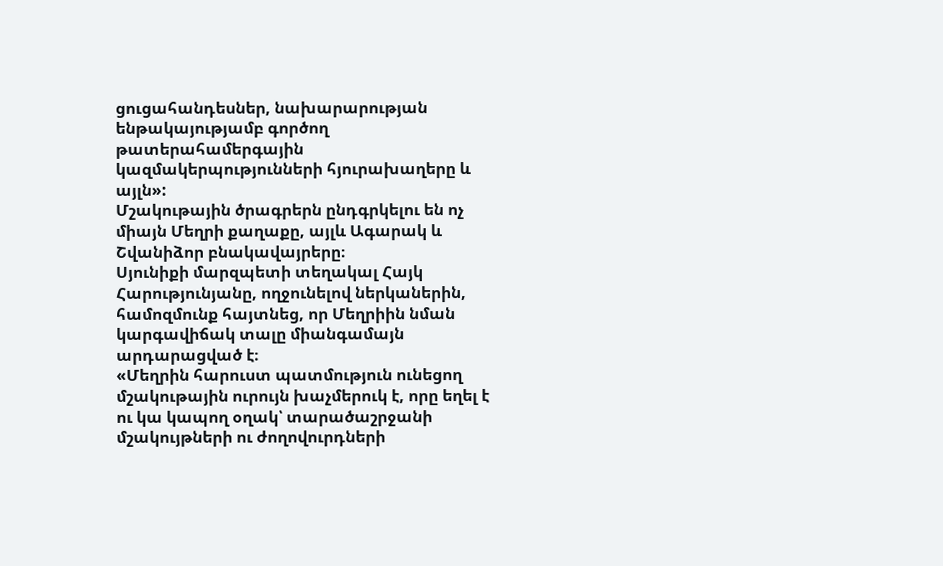ցուցահանդեսներ, նախարարության ենթակայությամբ գործող թատերահամերգային կազմակերպությունների հյուրախաղերը և այլն»:
Մշակութային ծրագրերն ընդգրկելու են ոչ միայն Մեղրի քաղաքը, այլև Ագարակ և Շվանիձոր բնակավայրերը։
Սյունիքի մարզպետի տեղակալ Հայկ Հարությունյանը, ողջունելով ներկաներին, համոզմունք հայտնեց, որ Մեղրիին նման կարգավիճակ տալը միանգամայն արդարացված է։
«Մեղրին հարուստ պատմություն ունեցող մշակութային ուրույն խաչմերուկ է, որը եղել է ու կա կապող օղակ՝ տարածաշրջանի մշակույթների ու ժողովուրդների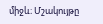միջև։ Մշակույթը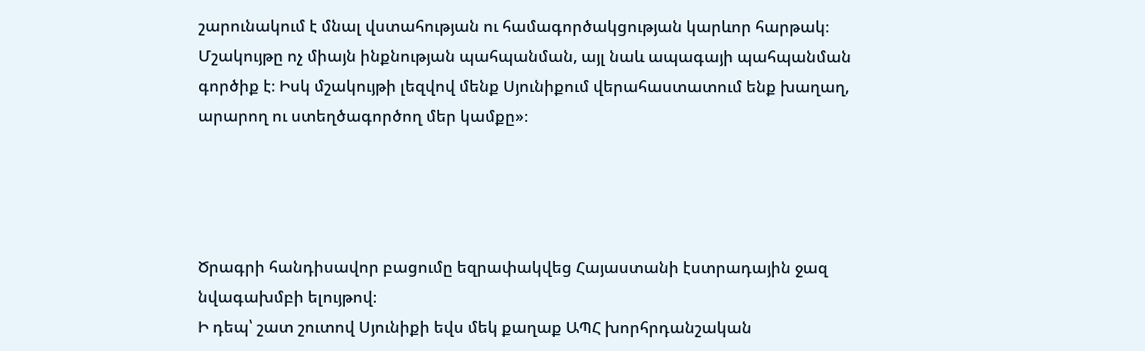շարունակում է մնալ վստահության ու համագործակցության կարևոր հարթակ։ Մշակույթը ոչ միայն ինքնության պահպանման, այլ նաև ապագայի պահպանման գործիք է։ Իսկ մշակույթի լեզվով մենք Սյունիքում վերահաստատում ենք խաղաղ, արարող ու ստեղծագործող մեր կամքը»։




Ծրագրի հանդիսավոր բացումը եզրափակվեց Հայաստանի էստրադային ջազ նվագախմբի ելույթով։
Ի դեպ՝ շատ շուտով Սյունիքի եվս մեկ քաղաք ԱՊՀ խորհրդանշական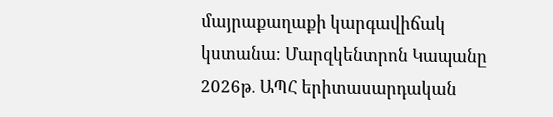մայրաքաղաքի կարգավիճակ կստանա։ Մարզկենտրոն Կապանը 2026թ․ ԱՊՀ երիտասարդական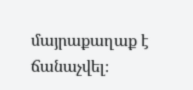մայրաքաղաք է ճանաչվել։